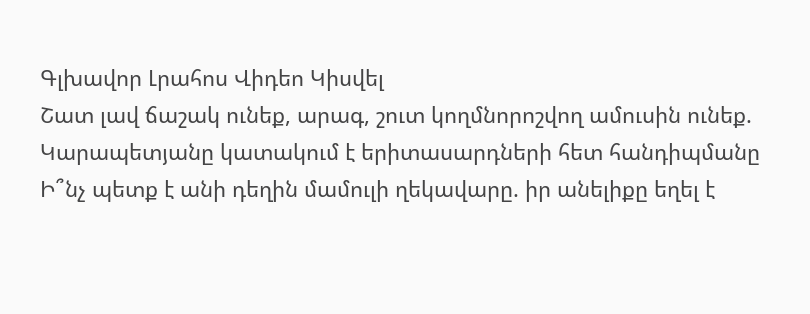Գլխավոր Լրահոս Վիդեո Կիսվել
Շատ լավ ճաշակ ունեք, արագ, շուտ կողմնորոշվող ամուսին ունեք. Կարապետյանը կատակում է երիտասարդների հետ հանդիպմանը Ի՞նչ պետք է անի դեղին մամուլի ղեկավարը. իր անելիքը եղել է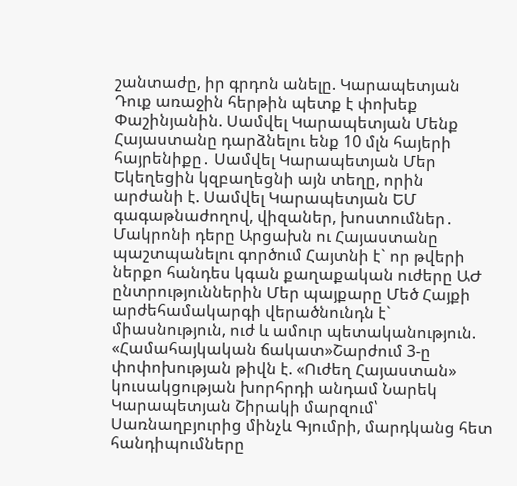շանտաժը, իր գրդոն անելը. Կարապետյան Դուք առաջին հերթին պետք է փոխեք Փաշինյանին. Սամվել Կարապետյան Մենք Հայաստանը դարձնելու ենք 10 մլն հայերի հայրենիքը․ Սամվել Կարապետյան Մեր Եկեղեցին կզբաղեցնի այն տեղը, որին արժանի է. Սամվել Կարապետյան ԵՄ գագաթնաժողով, վիզաներ, խոստումներ․ Մակրոնի դերը Արցախն ու Հայաստանը պաշտպանելու գործում Հայտնի է` որ թվերի ներքո հանդես կգան քաղաքական ուժերը ԱԺ ընտրություններին Մեր պայքարը Մեծ Հայքի արժեհամակարգի վերածնունդն է` միասնություն, ուժ և ամուր պետականություն. «Համահայկական ճակատ»Շարժում 3-ը փոփոխության թիվն է. «Ուժեղ Հայաստան» կուսակցության խորհրդի անդամ Նարեկ Կարապետյան Շիրակի մարզում՝ Սառնաղբյուրից մինչև Գյումրի, մարդկանց հետ հանդիպումները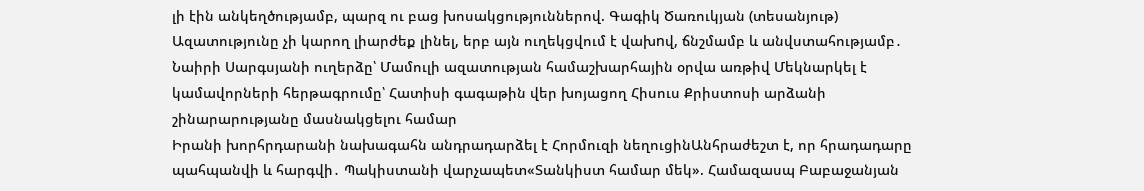լի էին անկեղծությամբ, պարզ ու բաց խոսակցություններով. Գագիկ Ծառուկյան (տեսանյութ) Ազատությունը չի կարող լիարժեք լինել, երբ այն ուղեկցվում է վախnվ, ճնշմամբ և անվստահությամբ․ Նաիրի Սարգսյանի ուղերձը՝ Մամուլի ազատության համաշխարհային օրվա առթիվ Մեկնարկել է կամավորների հերթագրումը՝ Հատիսի գագաթին վեր խոյացող Հիսուս Քրիստոսի արձանի շինարարությանը մասնակցելու համար
Իրանի խորհրդարանի նախագահն անդրադարձել է Հորմուզի նեղուցինԱնհրաժեշտ է, որ հրադադարը պահպանվի և հարգվի․ Պակիստանի վարչապետ«Տանկիստ համար մեկ». Համազասպ Բաբաջանյան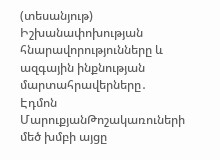(տեսանյութ) Իշխանափոխության հնարավորությունները և ազգային ինքնության մարտահրավերները․ Էդմոն ՄարուքյանԹոշակառուների մեծ խմբի այցը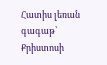Հատիս լեռան գագաթ՝ Քրիստոսի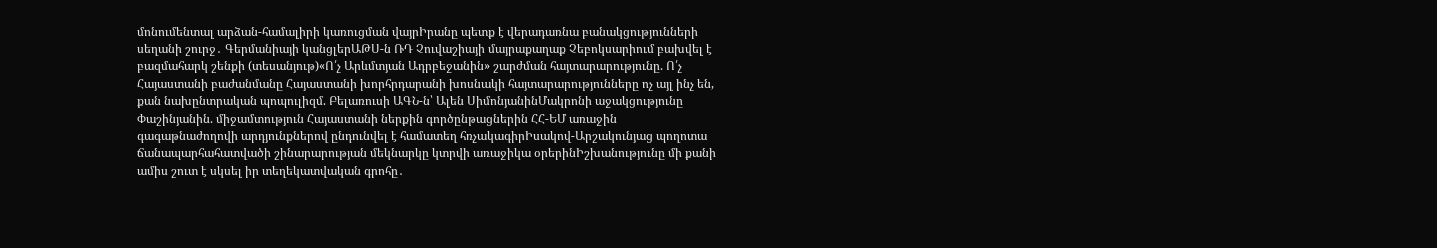մոնումենտալ արձան-համալիրի կառուցման վայրԻրանը պետք է վերադառնա բանակցությունների սեղանի շուրջ․ Գերմանիայի կանցլերԱԹՍ-ն ՌԴ Չուվաշիայի մայրաքաղաք Չեբոկսարիում բախվել է բազմահարկ շենքի (տեսանյութ)«Ո՛չ Արևմտյան Ադրբեջանին» շարժման հայտարարությունը. Ո՛չ Հայաստանի բաժանմանը Հայաստանի խորհրդարանի խոսնակի հայտարարությունները ոչ այլ ինչ են, քան նախընտրական պոպուլիզմ. Բելառուսի ԱԳՆ-ն՝ Ալեն ՍիմոնյանինՄակրոնի աջակցությունը Փաշինյանին. միջամտություն Հայաստանի ներքին գործընթացներին ՀՀ-ԵՄ առաջին գագաթնաժողովի արդյունքներով ընդունվել է համատեղ հռչակագիրԻսակով-Արշակունյաց պողոտա ճանապարհահատվածի շինարարության մեկնարկը կտրվի առաջիկա օրերինԻշխանությունը մի քանի ամիս շուտ է սկսել իր տեղեկատվական գրոհը․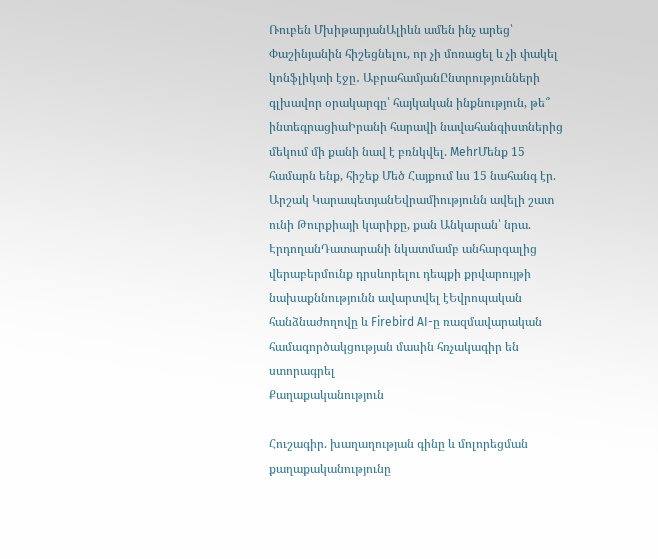Ռուբեն ՄխիթարյանԱլիևն ամեն ինչ արեց՝ Փաշինյանին հիշեցնելու, որ չի մոռացել և չի փակել կոնֆլիկտի էջը․ ԱբրահամյանԸնտրությունների գլխավոր օրակարգը՝ հայկական ինքնություն, թե՞ ինտեգրացիաԻրանի հարավի նավահանգիստներից մեկում մի քանի նավ է բռնկվել. MehrՄենք 15 համարն ենք, հիշեք Մեծ Հայքում ևս 15 նահանգ էր. Արշակ ԿարապետյանԵվրամիությունն ավելի շատ ունի Թուրքիայի կարիքը, քան Անկարան՝ նրա. ԷրդողանԴատարանի նկատմամբ անհարգալից վերաբերմունք դրսևորելու դեպքի քրվարույթի նախաքննությունն ավարտվել էԵվրոպական հանձնաժողովը և Firebird AI-ը ռազմավարական համագործակցության մասին հռչակագիր են ստորագրել
Քաղաքականություն

Հուշագիր. խաղաղության գինը և մոլորեցման քաղաքականությունը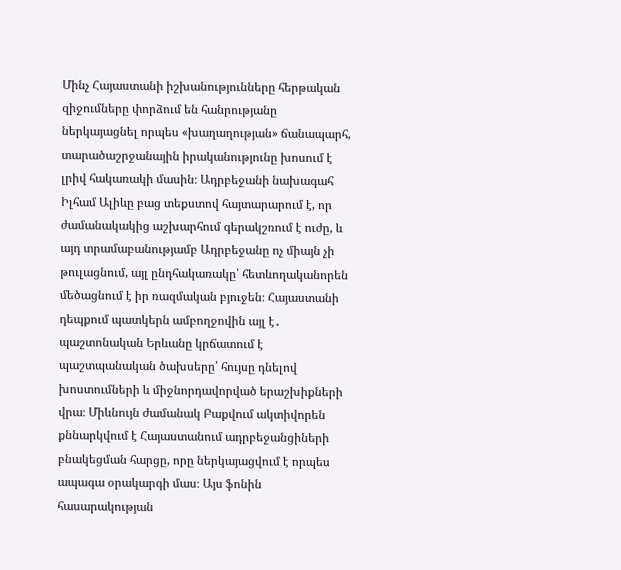Մինչ Հայաստանի իշխանությունները հերթական զիջումները փորձում են հանրությանը ներկայացնել որպես «խաղաղության» ճանապարհ, տարածաշրջանային իրականությունը խոսում է լրիվ հակառակի մասին։ Ադրբեջանի նախագահ Իլհամ Ալիևը բաց տեքստով հայտարարում է, որ ժամանակակից աշխարհում գերակշռում է ուժը, և այդ տրամաբանությամբ Ադրբեջանը ոչ միայն չի թուլացնում, այլ ընդհակառակը՝ հետևողականորեն մեծացնում է իր ռազմական բյուջեն։ Հայաստանի դեպքում պատկերն ամբողջովին այլ է․ պաշտոնական Երևանը կրճատում է պաշտպանական ծախսերը՝ հույսը դնելով խոստումների և միջնորդավորված երաշխիքների վրա։ Միևնույն ժամանակ Բաքվում ակտիվորեն քննարկվում է Հայաստանում ադրբեջանցիների բնակեցման հարցը, որը ներկայացվում է որպես ապագա օրակարգի մաս։ Այս ֆոնին հասարակության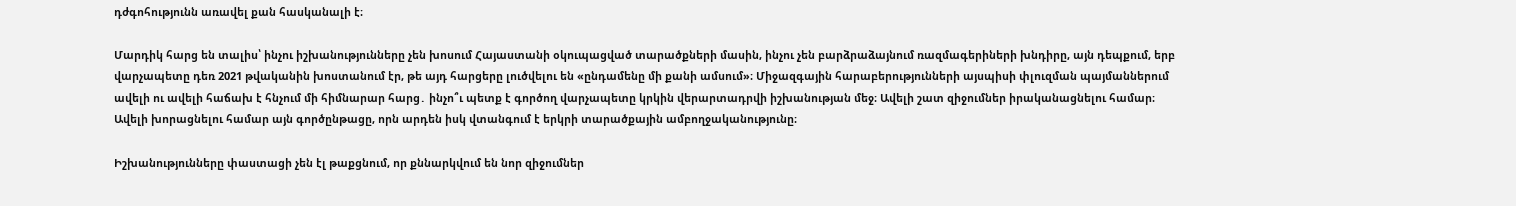դժգոհությունն առավել քան հասկանալի է։

Մարդիկ հարց են տալիս՝ ինչու իշխանությունները չեն խոսում Հայաստանի օկուպացված տարածքների մասին, ինչու չեն բարձրաձայնում ռազմագերիների խնդիրը, այն դեպքում, երբ վարչապետը դեռ 2021 թվականին խոստանում էր, թե այդ հարցերը լուծվելու են «ընդամենը մի քանի ամսում»։ Միջազգային հարաբերությունների այսպիսի փլուզման պայմաններում ավելի ու ավելի հաճախ է հնչում մի հիմնարար հարց․ ինչո՞ւ պետք է գործող վարչապետը կրկին վերարտադրվի իշխանության մեջ։ Ավելի շատ զիջումներ իրականացնելու համար։ Ավելի խորացնելու համար այն գործընթացը, որն արդեն իսկ վտանգում է երկրի տարածքային ամբողջականությունը։

Իշխանությունները փաստացի չեն էլ թաքցնում, որ քննարկվում են նոր զիջումներ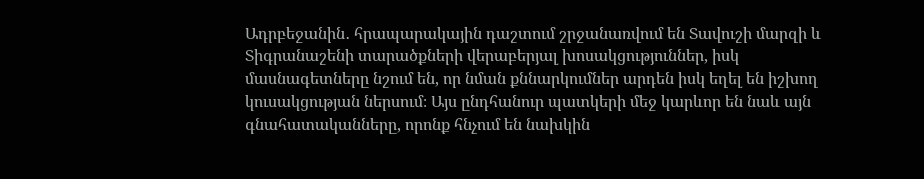Ադրբեջանին․ հրապարակային դաշտում շրջանառվում են Տավուշի մարզի և Տիգրանաշենի տարածքների վերաբերյալ խոսակցություններ, իսկ մասնագետները նշում են, որ նման քննարկումներ արդեն իսկ եղել են իշխող կուսակցության ներսում։ Այս ընդհանուր պատկերի մեջ կարևոր են նաև այն գնահատականները, որոնք հնչում են նախկին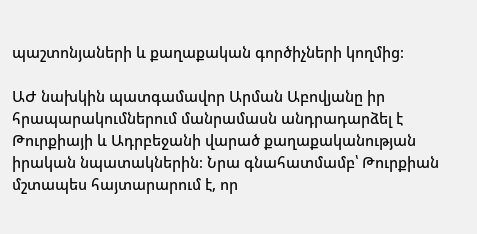պաշտոնյաների և քաղաքական գործիչների կողմից։

ԱԺ նախկին պատգամավոր Արման Աբովյանը իր հրապարակումներում մանրամասն անդրադարձել է Թուրքիայի և Ադրբեջանի վարած քաղաքականության իրական նպատակներին։ Նրա գնահատմամբ՝ Թուրքիան մշտապես հայտարարում է, որ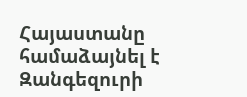Հայաստանը համաձայնել է Զանգեզուրի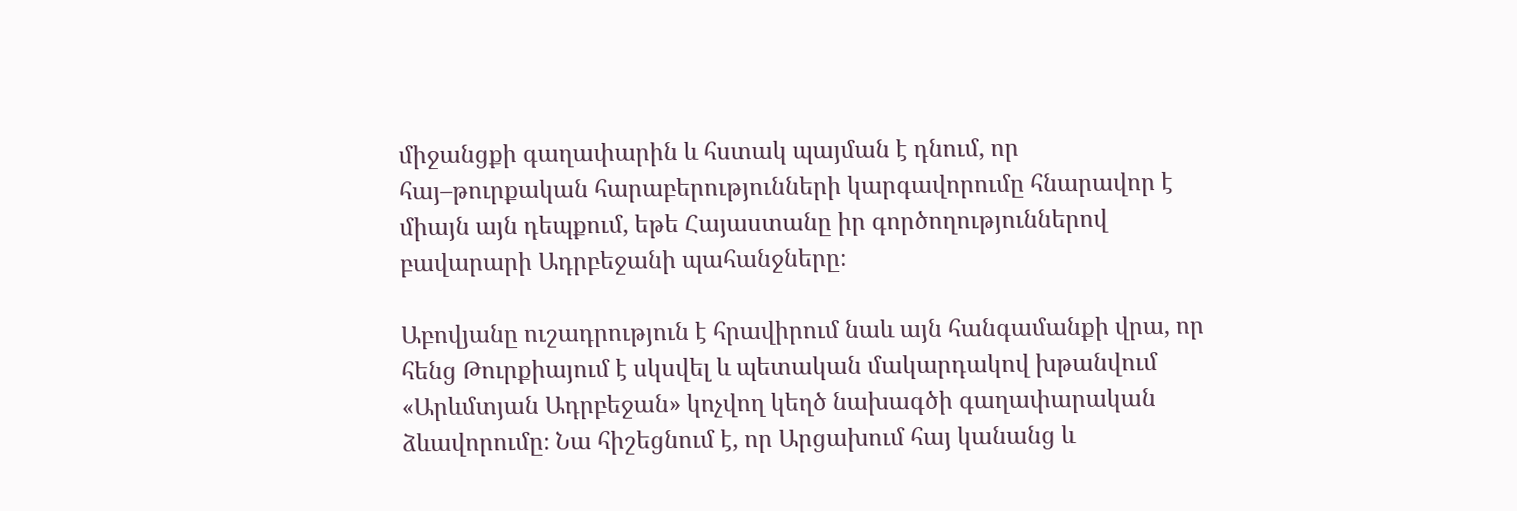միջանցքի գաղափարին և հստակ պայման է դնում, որ հայ–թուրքական հարաբերությունների կարգավորումը հնարավոր է միայն այն դեպքում, եթե Հայաստանը իր գործողություններով բավարարի Ադրբեջանի պահանջները։

Աբովյանը ուշադրություն է հրավիրում նաև այն հանգամանքի վրա, որ հենց Թուրքիայում է սկսվել և պետական մակարդակով խթանվում «Արևմտյան Ադրբեջան» կոչվող կեղծ նախագծի գաղափարական ձևավորումը։ Նա հիշեցնում է, որ Արցախում հայ կանանց և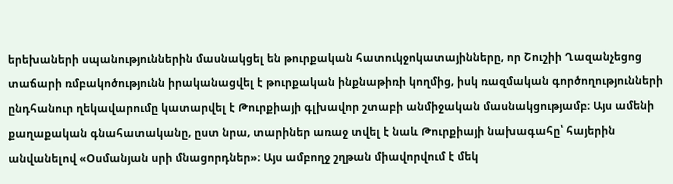երեխաների սպանություններին մասնակցել են թուրքական հատուկջոկատայինները, որ Շուշիի Ղազանչեցոց տաճարի ռմբակոծությունն իրականացվել է թուրքական ինքնաթիռի կողմից, իսկ ռազմական գործողությունների ընդհանուր ղեկավարումը կատարվել է Թուրքիայի գլխավոր շտաբի անմիջական մասնակցությամբ։ Այս ամենի քաղաքական գնահատականը, ըստ նրա, տարիներ առաջ տվել է նաև Թուրքիայի նախագահը՝ հայերին անվանելով «Օսմանյան սրի մնացորդներ»։ Այս ամբողջ շղթան միավորվում է մեկ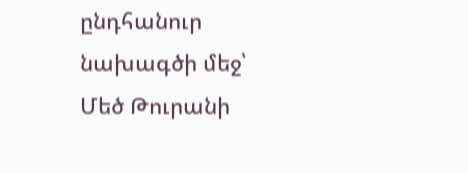ընդհանուր նախագծի մեջ՝ Մեծ Թուրանի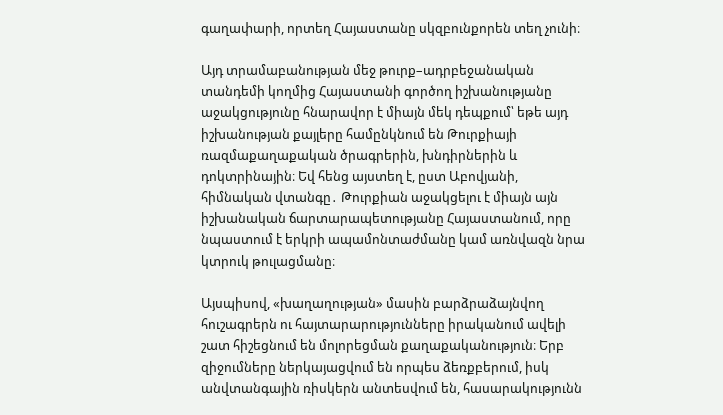գաղափարի, որտեղ Հայաստանը սկզբունքորեն տեղ չունի։

Այդ տրամաբանության մեջ թուրք–ադրբեջանական տանդեմի կողմից Հայաստանի գործող իշխանությանը աջակցությունը հնարավոր է միայն մեկ դեպքում՝ եթե այդ իշխանության քայլերը համընկնում են Թուրքիայի ռազմաքաղաքական ծրագրերին, խնդիրներին և դոկտրինային։ Եվ հենց այստեղ է, ըստ Աբովյանի, հիմնական վտանգը․ Թուրքիան աջակցելու է միայն այն իշխանական ճարտարապետությանը Հայաստանում, որը նպաստում է երկրի ապամոնտաժմանը կամ առնվազն նրա կտրուկ թուլացմանը։

Այսպիսով, «խաղաղության» մասին բարձրաձայնվող հուշագրերն ու հայտարարությունները իրականում ավելի շատ հիշեցնում են մոլորեցման քաղաքականություն։ Երբ զիջումները ներկայացվում են որպես ձեռքբերում, իսկ անվտանգային ռիսկերն անտեսվում են, հասարակությունն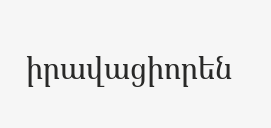իրավացիորեն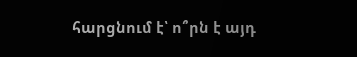հարցնում է՝ ո՞րն է այդ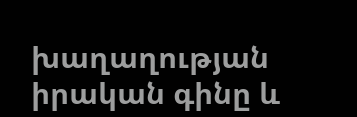խաղաղության իրական գինը և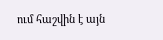ում հաշվին է այն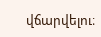վճարվելու։